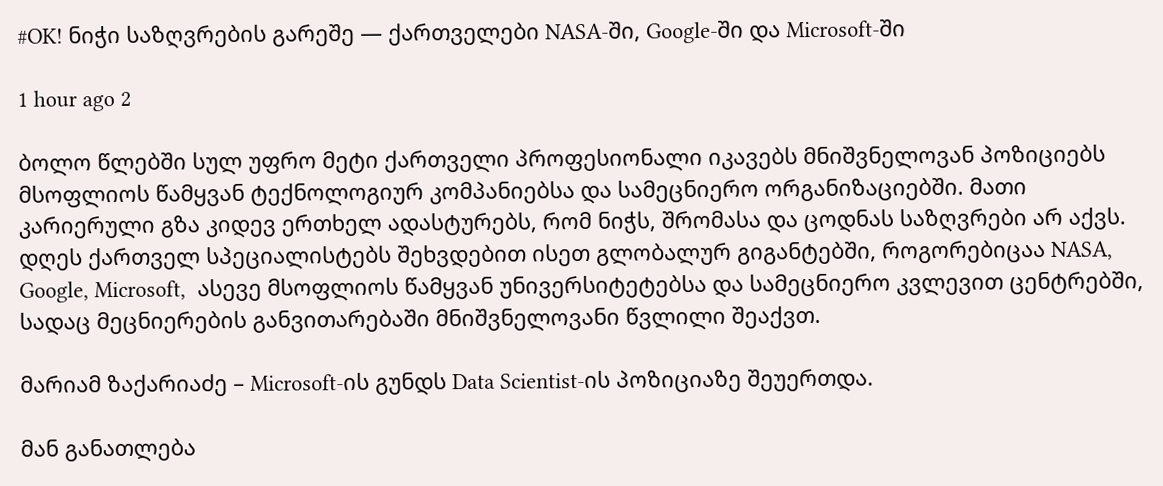#OK! ნიჭი საზღვრების გარეშე — ქართველები NASA-ში, Google-ში და Microsoft-ში

1 hour ago 2

ბოლო წლებში სულ უფრო მეტი ქართველი პროფესიონალი იკავებს მნიშვნელოვან პოზიციებს მსოფლიოს წამყვან ტექნოლოგიურ კომპანიებსა და სამეცნიერო ორგანიზაციებში. მათი კარიერული გზა კიდევ ერთხელ ადასტურებს, რომ ნიჭს, შრომასა და ცოდნას საზღვრები არ აქვს. დღეს ქართველ სპეციალისტებს შეხვდებით ისეთ გლობალურ გიგანტებში, როგორებიცაა NASA, Google, Microsoft,  ასევე მსოფლიოს წამყვან უნივერსიტეტებსა და სამეცნიერო კვლევით ცენტრებში, სადაც მეცნიერების განვითარებაში მნიშვნელოვანი წვლილი შეაქვთ.

მარიამ ზაქარიაძე – Microsoft-ის გუნდს Data Scientist-ის პოზიციაზე შეუერთდა.

მან განათლება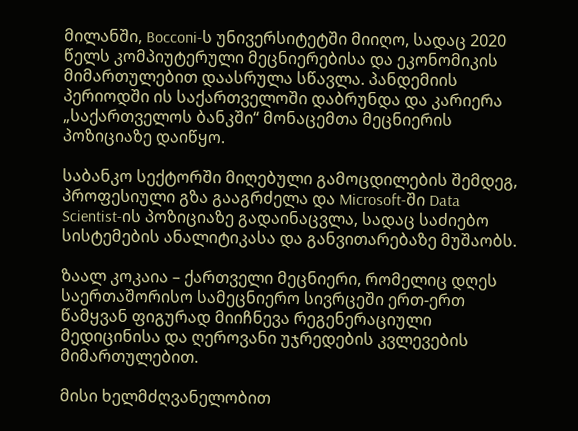მილანში, Bocconi-ს უნივერსიტეტში მიიღო, სადაც 2020 წელს კომპიუტერული მეცნიერებისა და ეკონომიკის მიმართულებით დაასრულა სწავლა. პანდემიის პერიოდში ის საქართველოში დაბრუნდა და კარიერა „საქართველოს ბანკში“ მონაცემთა მეცნიერის პოზიციაზე დაიწყო.

საბანკო სექტორში მიღებული გამოცდილების შემდეგ, პროფესიული გზა გააგრძელა და Microsoft-ში Data Scientist-ის პოზიციაზე გადაინაცვლა, სადაც საძიებო სისტემების ანალიტიკასა და განვითარებაზე მუშაობს.

ზაალ კოკაია – ქართველი მეცნიერი, რომელიც დღეს საერთაშორისო სამეცნიერო სივრცეში ერთ-ერთ წამყვან ფიგურად მიიჩნევა რეგენერაციული მედიცინისა და ღეროვანი უჯრედების კვლევების მიმართულებით.

მისი ხელმძღვანელობით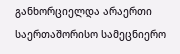განხორციელდა არაერთი საერთაშორისო სამეცნიერო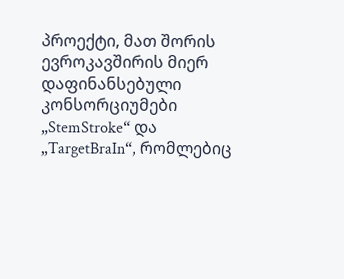პროექტი, მათ შორის ევროკავშირის მიერ დაფინანსებული კონსორციუმები „StemStroke“ და „TargetBraIn“, რომლებიც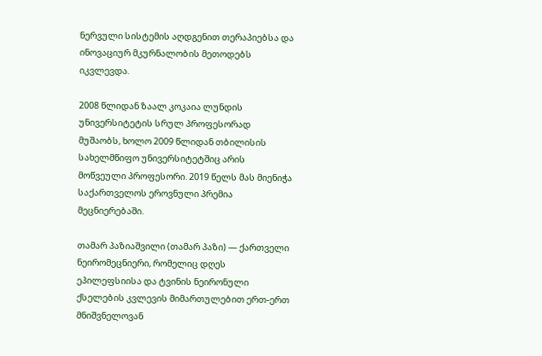ნერვული სისტემის აღდგენით თერაპიებსა და ინოვაციურ მკურნალობის მეთოდებს იკვლევდა.

2008 წლიდან ზაალ კოკაია ლუნდის უნივერსიტეტის სრულ პროფესორად მუშაობს, ხოლო 2009 წლიდან თბილისის სახელმწიფო უნივერსიტეტშიც არის მოწვეული პროფესორი. 2019 წელს მას მიენიჭა საქართველოს ეროვნული პრემია მეცნიერებაში.

თამარ პაზიაშვილი (თამარ პაზი) — ქართველი ნეირომეცნიერი, რომელიც დღეს ეპილეფსიისა და ტვინის ნეირონული ქსელების კვლევის მიმართულებით ერთ-ერთ მნიშვნელოვან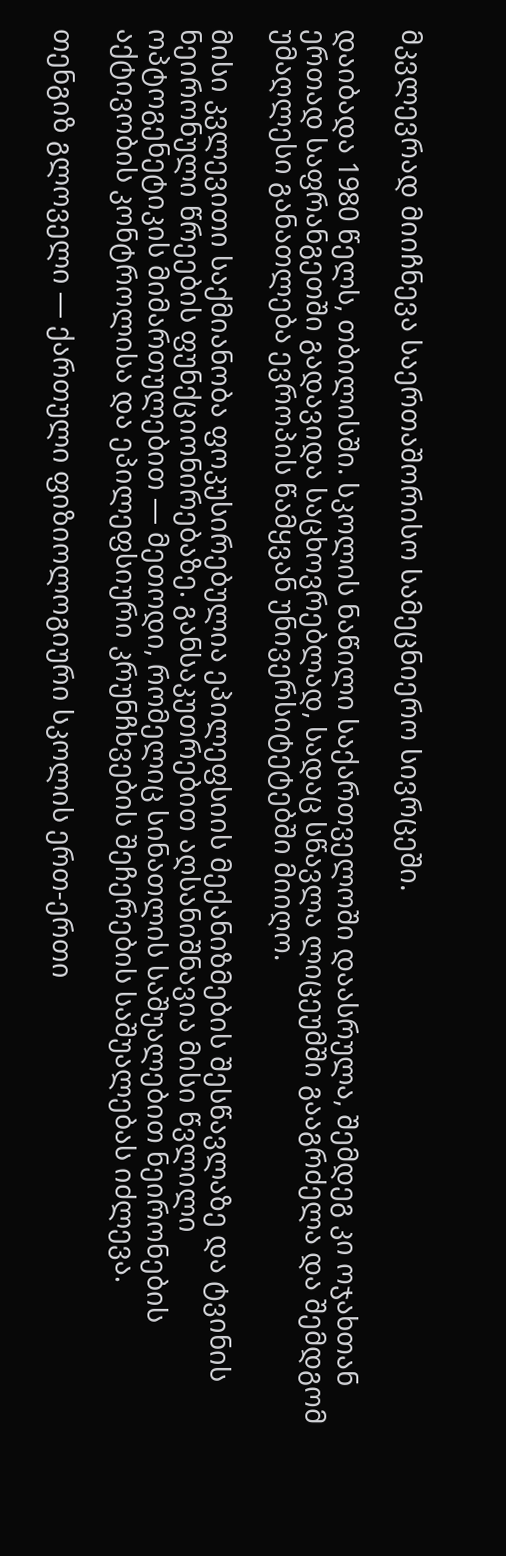მკვლევრად მიიჩნევა საერთაშორისო სამეცნიერო სივრცეში.

დაიბადა 1980 წელს, თბილისში. სკოლის ნაწილი საქართველოში დაასრულა, შემდეგ კი ოჯახთან ერთად საფრანგეთში გადავიდა საცხოვრებლად, სადაც სწავლა ლიცეუმში გააგრძელა და შემდგომ უმაღლესი განათლება ევროპის წამყვან უნივერსიტეტებში მიიღო.

მისი კვლევითი საქმიანობა ფოკუსირებულია ეპილეფსიის მექანიზმების შესწავლაზე და ტვინის ნეირონული წრეების ფუნქციონირებაზე. განსაკუთრებით აღსანიშნავია მისი წვლილი ოპტოგენეტიკის მიმართულებით — მეთოდი, რომელიც სინათლის საშუალებით ნეირონების აქტივობის კონტროლისა და ეპილეფსიური კრუნჩხვების შეჩერების საშუალებას იძლევა.

თენგიზ გლოველი — ქართული ფიზიოლოგიური სკოლის ერთ-ერთი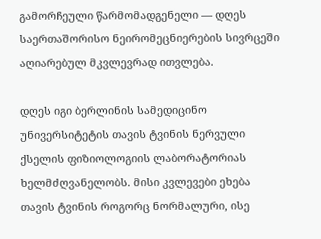გამორჩეული წარმომადგენელი — დღეს საერთაშორისო ნეირომეცნიერების სივრცეში აღიარებულ მკვლევრად ითვლება.

დღეს იგი ბერლინის სამედიცინო უნივერსიტეტის თავის ტვინის ნერვული ქსელის ფიზიოლოგიის ლაბორატორიას ხელმძღვანელობს. მისი კვლევები ეხება თავის ტვინის როგორც ნორმალური, ისე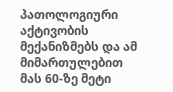პათოლოგიური აქტივობის მექანიზმებს და ამ მიმართულებით მას 60-ზე მეტი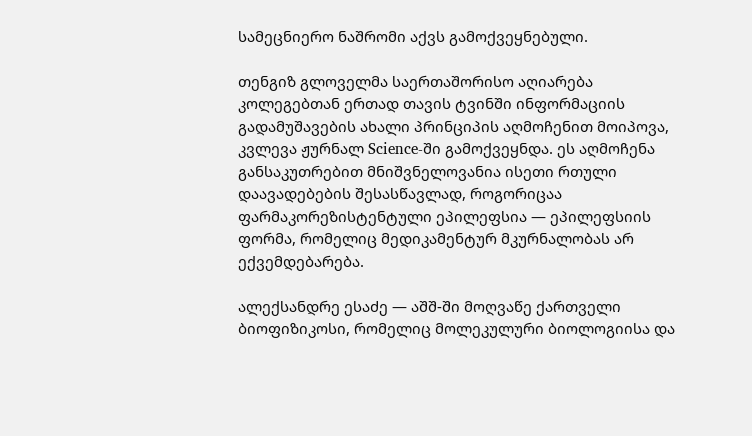სამეცნიერო ნაშრომი აქვს გამოქვეყნებული.

თენგიზ გლოველმა საერთაშორისო აღიარება კოლეგებთან ერთად თავის ტვინში ინფორმაციის გადამუშავების ახალი პრინციპის აღმოჩენით მოიპოვა, კვლევა ჟურნალ Science-ში გამოქვეყნდა. ეს აღმოჩენა განსაკუთრებით მნიშვნელოვანია ისეთი რთული დაავადებების შესასწავლად, როგორიცაა ფარმაკორეზისტენტული ეპილეფსია — ეპილეფსიის ფორმა, რომელიც მედიკამენტურ მკურნალობას არ ექვემდებარება.

ალექსანდრე ესაძე — აშშ-ში მოღვაწე ქართველი ბიოფიზიკოსი, რომელიც მოლეკულური ბიოლოგიისა და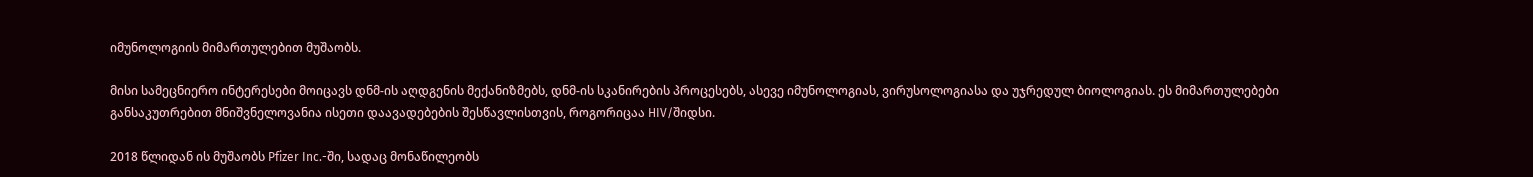იმუნოლოგიის მიმართულებით მუშაობს.

მისი სამეცნიერო ინტერესები მოიცავს დნმ-ის აღდგენის მექანიზმებს, დნმ-ის სკანირების პროცესებს, ასევე იმუნოლოგიას, ვირუსოლოგიასა და უჯრედულ ბიოლოგიას. ეს მიმართულებები განსაკუთრებით მნიშვნელოვანია ისეთი დაავადებების შესწავლისთვის, როგორიცაა HIV/შიდსი.

2018 წლიდან ის მუშაობს Pfizer Inc.-ში, სადაც მონაწილეობს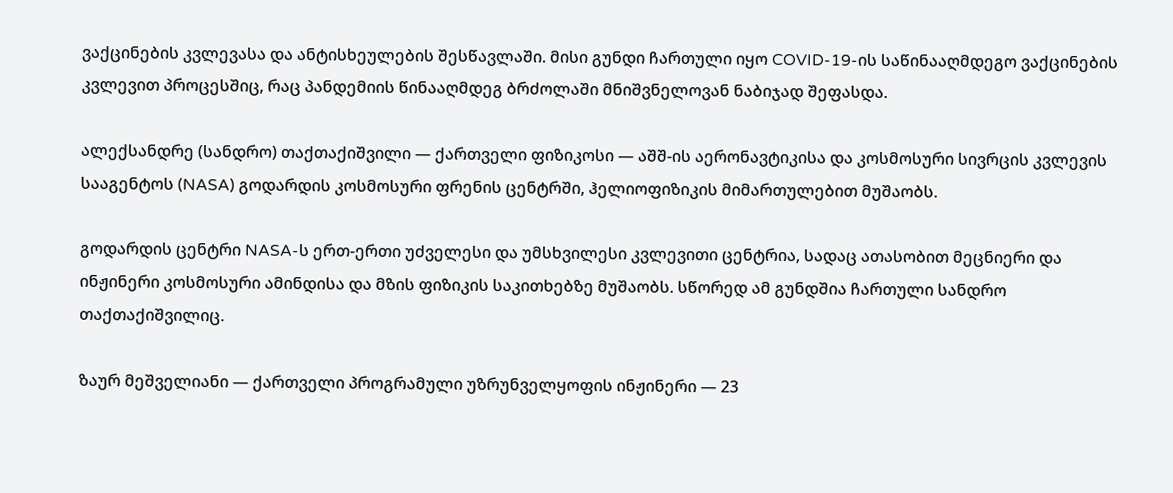ვაქცინების კვლევასა და ანტისხეულების შესწავლაში. მისი გუნდი ჩართული იყო COVID-19-ის საწინააღმდეგო ვაქცინების კვლევით პროცესშიც, რაც პანდემიის წინააღმდეგ ბრძოლაში მნიშვნელოვან ნაბიჯად შეფასდა.

ალექსანდრე (სანდრო) თაქთაქიშვილი — ქართველი ფიზიკოსი — აშშ-ის აერონავტიკისა და კოსმოსური სივრცის კვლევის სააგენტოს (NASA) გოდარდის კოსმოსური ფრენის ცენტრში, ჰელიოფიზიკის მიმართულებით მუშაობს.

გოდარდის ცენტრი NASA-ს ერთ-ერთი უძველესი და უმსხვილესი კვლევითი ცენტრია, სადაც ათასობით მეცნიერი და ინჟინერი კოსმოსური ამინდისა და მზის ფიზიკის საკითხებზე მუშაობს. სწორედ ამ გუნდშია ჩართული სანდრო თაქთაქიშვილიც.

ზაურ მეშველიანი — ქართველი პროგრამული უზრუნველყოფის ინჟინერი — 23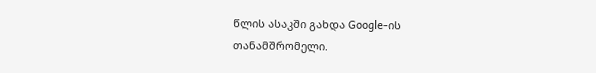წლის ასაკში გახდა Google-ის თანამშრომელი.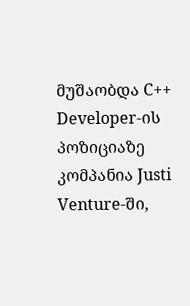მუშაობდა C++ Developer-ის პოზიციაზე კომპანია Justi Venture-ში,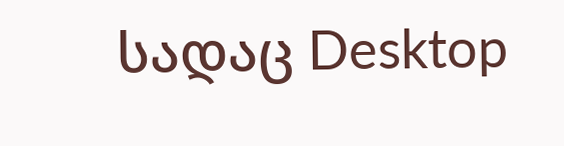სადაც Desktop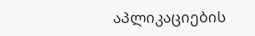აპლიკაციების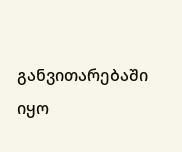განვითარებაში იყო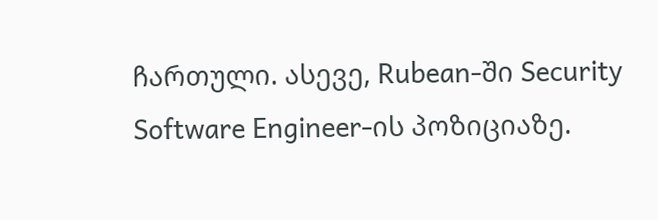ჩართული. ასევე, Rubean-ში Security Software Engineer-ის პოზიციაზე.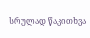სრულად წაკითხვა